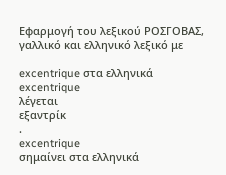Εφαρμογή του λεξικού ΡΟΣΓΟΒΑΣ, γαλλικό και ελληνικό λεξικό με

excentrique στα ελληνικά
excentrique
λέγεται
εξαντρίκ
.
excentrique
σημαίνει στα ελληνικά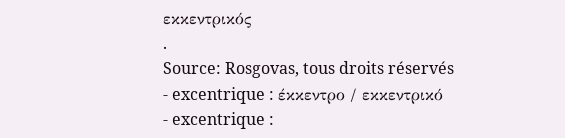εκκεντρικός
.
Source: Rosgovas, tous droits réservés
- excentrique : έκκεντρο / εκκεντρικό
- excentrique :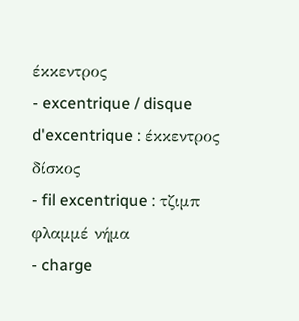έκκεντρος
- excentrique / disque d'excentrique : έκκεντρος δίσκος
- fil excentrique : τζιμπ φλαμμέ νήμα
- charge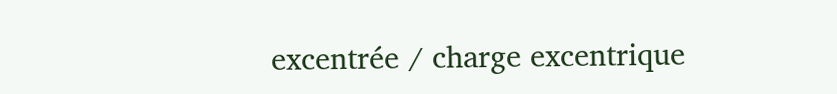excentrée / charge excentrique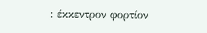: έκκεντρον φορτίον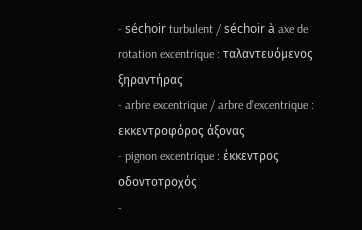- séchoir turbulent / séchoir à axe de rotation excentrique : ταλαντευόμενος ξηραντήρας
- arbre excentrique / arbre d'excentrique : εκκεντροφόρος άξονας
- pignon excentrique : έκκεντρος οδοντοτροχός
-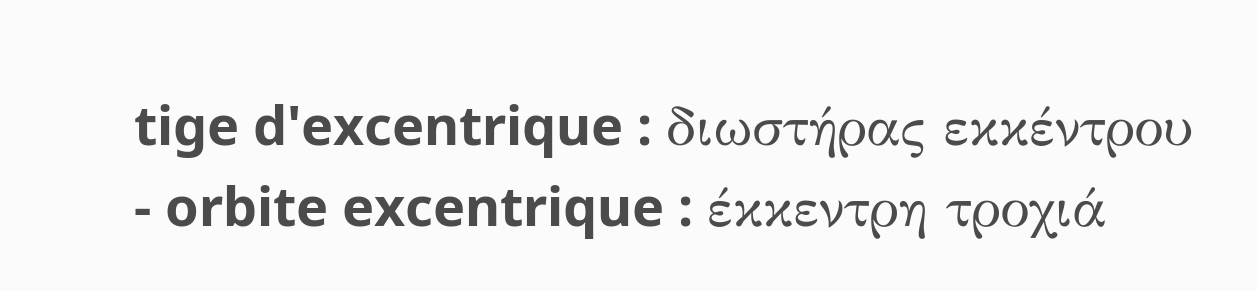tige d'excentrique : διωστήρας εκκέντρου
- orbite excentrique : έκκεντρη τροχιά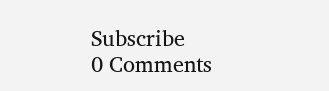Subscribe
0 Comments